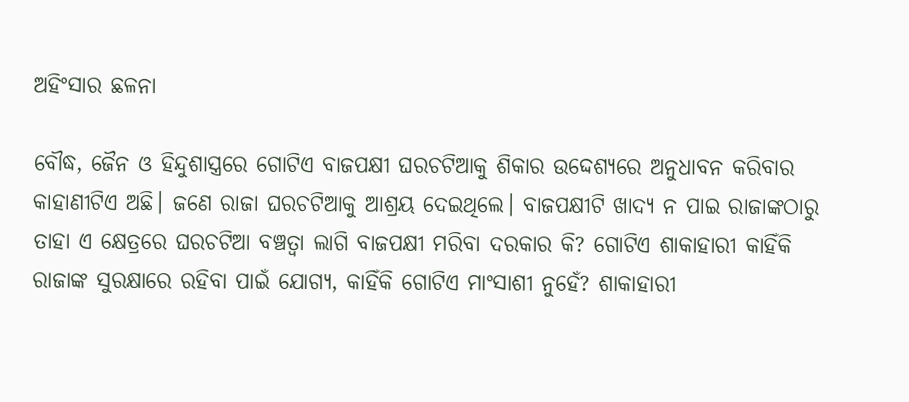ଅହିଂସାର ଛଳନା

ବୌଦ୍ଧ, ଜୈନ ଓ ହିନ୍ଦୁଶାସ୍ତ୍ରରେ ଗୋଟିଏ ବାଜପକ୍ଷୀ ଘରଚଟିଆକୁ ଶିକାର ଉଦ୍ଦେଶ୍ୟରେ ଅନୁଧାବନ କରିବାର କାହାଣୀଟିଏ ଅଛି। ଜଣେ ରାଜା ଘରଚଟିଆକୁ ଆଶ୍ରୟ ଦେଇଥିଲେ। ବାଜପକ୍ଷୀଟି ଖାଦ୍ୟ ନ ପାଇ ରାଜାଙ୍କଠାରୁ ତାହା ଏ କ୍ଷେତ୍ରରେ ଘରଚଟିଆ ବଞ୍ଚତ୍ବା ଲାଗି ବାଜପକ୍ଷୀ ମରିବା ଦରକାର କି? ଗୋଟିଏ ଶାକାହାରୀ କାହିଁକି ରାଜାଙ୍କ ସୁରକ୍ଷାରେ ରହିବା ପାଇଁ ଯୋଗ୍ୟ, କାହିଁକି ଗୋଟିଏ ମାଂସାଶୀ ନୁହେଁ? ଶାକାହାରୀ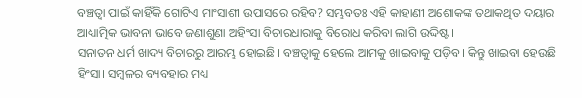ବଞ୍ଚତ୍ବା ପାଇଁ କାହିଁକି ଗୋଟିଏ ମାଂସାଶୀ ଉପାସରେ ରହିବ? ସମ୍ଭବତଃ ଏହି କାହାଣୀ ଅଶୋକଙ୍କ ତଥାକଥିତ ଦୟାର ଆଧ୍ୟାତ୍ମିକ ଭାବନା ଭାବେ ଜଣାଶୁଣା ଅହିଂସା ବିଚାରଧାରାକୁ ବିରୋଧ କରିବା ଲାଗି ଉଦ୍ଦିଷ୍ଟ।
ସନାତନ ଧର୍ମ ଖାଦ୍ୟ ବିଚାରରୁ ଆରମ୍ଭ ହୋଇଛି। ବଞ୍ଚତ୍ବାକୁ ହେଲେ ଆମକୁ ଖାଇବାକୁ ପଡ଼ିବ। କିନ୍ତୁ ଖାଇବା ହେଉଛି ହିଂସା। ସମ୍ବଳର ବ୍ୟବହାର ମଧ୍ୟ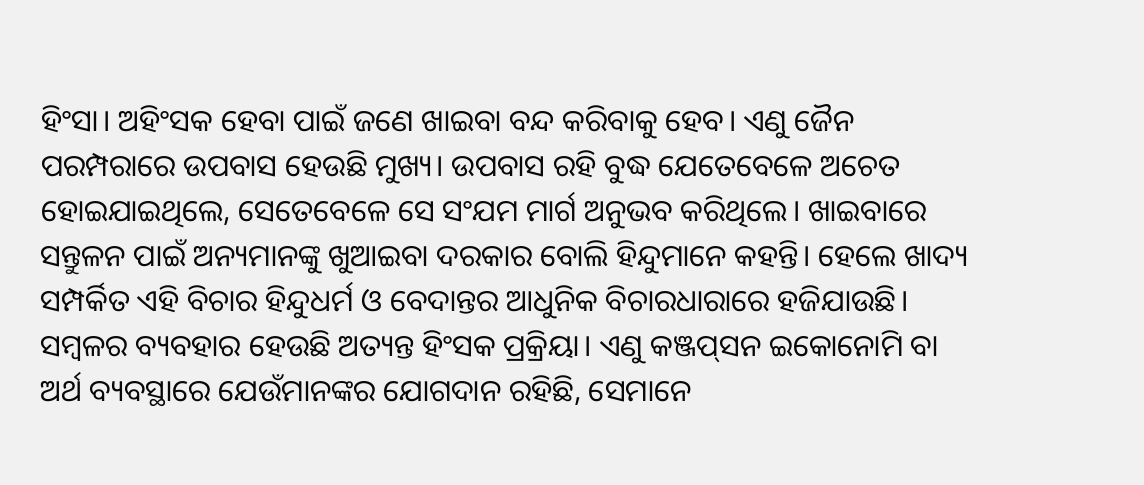ହିଂସା। ଅହିଂସକ ହେବା ପାଇଁ ଜଣେ ଖାଇବା ବନ୍ଦ କରିବାକୁ ହେବ। ଏଣୁ ଜୈନ ପରମ୍ପରାରେ ଉପବାସ ହେଉଛି ମୁଖ୍ୟ। ଉପବାସ ରହି ବୁଦ୍ଧ ଯେତେବେଳେ ଅଚେତ ହୋଇଯାଇଥିଲେ, ସେତେବେଳେ ସେ ସଂଯମ ମାର୍ଗ ଅନୁଭବ କରିଥିଲେ। ଖାଇବାରେ ସନ୍ତୁଳନ ପାଇଁ ଅନ୍ୟମାନଙ୍କୁ ଖୁଆଇବା ଦରକାର ବୋଲି ହିନ୍ଦୁମାନେ କହନ୍ତି। ହେଲେ ଖାଦ୍ୟ ସମ୍ପର୍କିତ ଏହି ବିଚାର ହିନ୍ଦୁଧର୍ମ ଓ ବେଦାନ୍ତର ଆଧୁନିକ ବିଚାରଧାରାରେ ହଜିଯାଉଛି।
ସମ୍ବଳର ବ୍ୟବହାର ହେଉଛି ଅତ୍ୟନ୍ତ ହିଂସକ ପ୍ରକ୍ରିୟା। ଏଣୁ କଞ୍ଜପ୍‌ସନ ଇକୋନୋମି ବା ଅର୍ଥ ବ୍ୟବସ୍ଥାରେ ଯେଉଁମାନଙ୍କର ଯୋଗଦାନ ରହିଛି, ସେମାନେ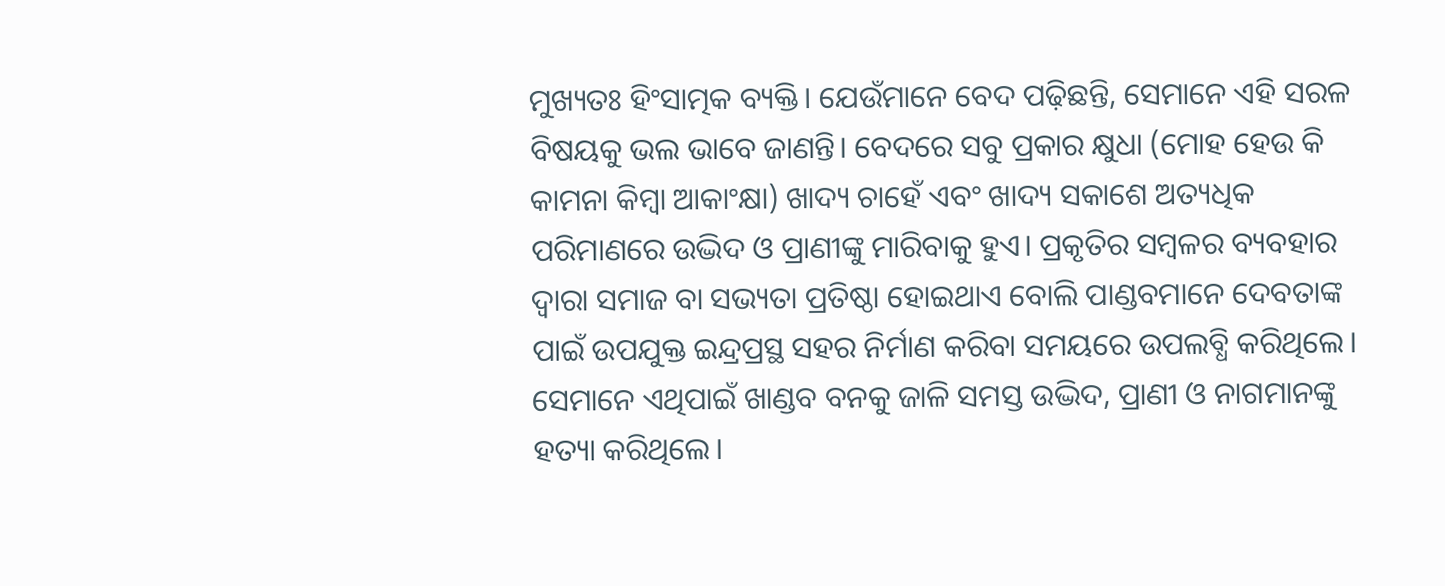ମୁଖ୍ୟତଃ ହିଂସାତ୍ମକ ବ୍ୟକ୍ତି। ଯେଉଁମାନେ ବେଦ ପଢ଼ିଛନ୍ତି, ସେମାନେ ଏହି ସରଳ ବିଷୟକୁ ଭଲ ଭାବେ ଜାଣନ୍ତି। ବେଦରେ ସବୁ ପ୍ରକାର କ୍ଷୁଧା (ମୋହ ହେଉ କି କାମନା କିମ୍ବା ଆକାଂକ୍ଷା) ଖାଦ୍ୟ ଚାହେଁ ଏବଂ ଖାଦ୍ୟ ସକାଶେ ଅତ୍ୟଧିକ ପରିମାଣରେ ଉଦ୍ଭିଦ ଓ ପ୍ରାଣୀଙ୍କୁ ମାରିବାକୁ ହୁଏ। ପ୍ରକୃତିର ସମ୍ବଳର ବ୍ୟବହାର ଦ୍ୱାରା ସମାଜ ବା ସଭ୍ୟତା ପ୍ରତିଷ୍ଠା ହୋଇଥାଏ ବୋଲି ପାଣ୍ଡବମାନେ ଦେବତାଙ୍କ ପାଇଁ ଉପଯୁକ୍ତ ଇନ୍ଦ୍ରପ୍ରସ୍ଥ ସହର ନିର୍ମାଣ କରିବା ସମୟରେ ଉପଲବ୍ଧି କରିଥିଲେ। ସେମାନେ ଏଥିପାଇଁ ଖାଣ୍ଡବ ବନକୁ ଜାଳି ସମସ୍ତ ଉଦ୍ଭିଦ, ପ୍ରାଣୀ ଓ ନାଗମାନଙ୍କୁ ହତ୍ୟା କରିଥିଲେ।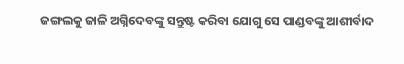ଜଙ୍ଗଲକୁ ଜାଳି ଅଗ୍ନିଦେବଙ୍କୁ ସନ୍ତୁଷ୍ଟ କରିବା ଯୋଗୁ ସେ ପାଣ୍ଡବଙ୍କୁ ଆଶୀର୍ବାଦ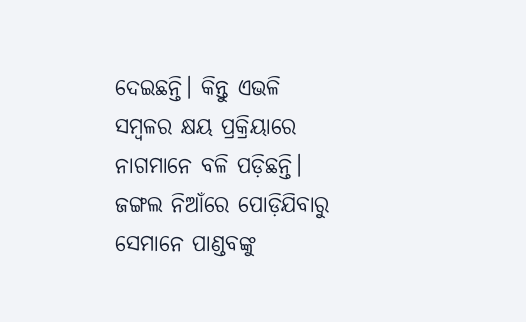ଦେଇଛନ୍ତି। କିନ୍ତୁ ଏଭଳି ସମ୍ବଳର କ୍ଷୟ ପ୍ରକ୍ରିୟାରେ ନାଗମାନେ ବଳି ପଡ଼ିଛନ୍ତି। ଜଙ୍ଗଲ ନିଆଁରେ ପୋଡ଼ିଯିବାରୁ ସେମାନେ ପାଣ୍ଡବଙ୍କୁ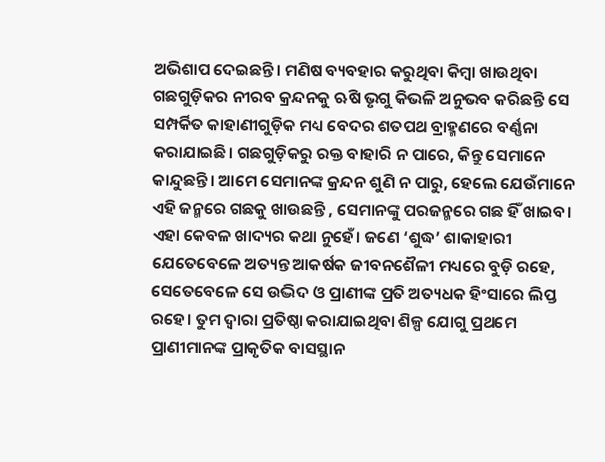ଅଭିଶାପ ଦେଇଛନ୍ତି। ମଣିଷ ବ୍ୟବହାର କରୁଥିବା କିମ୍ବା ଖାଉଥିବା ଗଛଗୁଡ଼ିକର ନୀରବ କ୍ରନ୍ଦନକୁ ଋଷି ଭୃଗୁ କିଭଳି ଅନୁଭବ କରିଛନ୍ତି ସେ ସମ୍ପର୍କିତ କାହାଣୀଗୁଡ଼ିକ ମଧ୍ୟ ବେଦର ଶତପଥ ବ୍ରାହ୍ମଣରେ ବର୍ଣ୍ଣନା କରାଯାଇଛି। ଗଛଗୁଡ଼ିକରୁ ରକ୍ତ ବାହାରି ନ ପାରେ, କିନ୍ତୁ ସେମାନେ କାନ୍ଦୁଛନ୍ତି। ଆମେ ସେମାନଙ୍କ କ୍ରନ୍ଦନ ଶୁଣି ନ ପାରୁ, ହେଲେ ଯେଉଁମାନେ ଏହି ଜନ୍ମରେ ଗଛକୁ ଖାଉଛନ୍ତି , ସେମାନଙ୍କୁ ପରଜନ୍ମରେ ଗଛ ହିଁ ଖାଇବ।
ଏହା କେବଳ ଖାଦ୍ୟର କଥା ନୁହେଁ। ଜଣେ ‘ଶୁଦ୍ଧ’ ଶାକାହାରୀ ଯେତେବେଳେ ଅତ୍ୟନ୍ତ ଆକର୍ଷକ ଜୀବନଶୈଳୀ ମଧ୍ୟରେ ବୁଡ଼ି ରହେ, ସେତେବେଳେ ସେ ଉଦ୍ଭିଦ ଓ ପ୍ରାଣୀଙ୍କ ପ୍ରତି ଅତ୍ୟଧକ ହିଂସାରେ ଲିପ୍ତ ରହେ। ତୁମ ଦ୍ୱାରା ପ୍ରତିଷ୍ଠା କରାଯାଇଥିବା ଶିଳ୍ପ ଯୋଗୁ ପ୍ରଥମେ ପ୍ରାଣୀମାନଙ୍କ ପ୍ରାକୃତିକ ବାସସ୍ଥାନ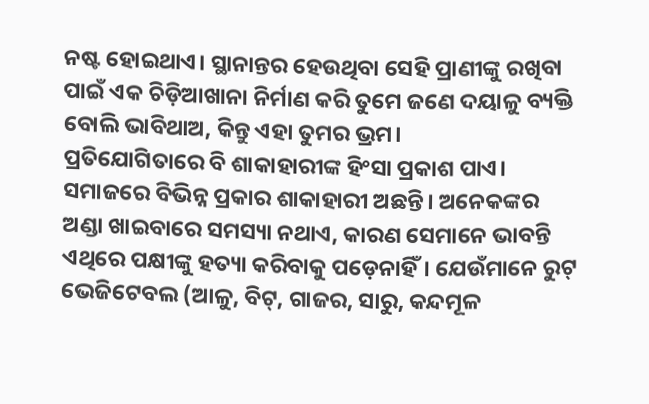ନଷ୍ଟ ହୋଇଥାଏ। ସ୍ଥାନାନ୍ତର ହେଉଥିବା ସେହି ପ୍ରାଣୀଙ୍କୁ ରଖିବା ପାଇଁ ଏକ ଚିଡ଼ିଆଖାନା ନିର୍ମାଣ କରି ତୁମେ ଜଣେ ଦୟାଳୁ ବ୍ୟକ୍ତି ବୋଲି ଭାବିଥାଅ, କିନ୍ତୁ ଏହା ତୁମର ଭ୍ରମ।
ପ୍ରତିଯୋଗିତାରେ ବି ଶାକାହାରୀଙ୍କ ହିଂସା ପ୍ରକାଶ ପାଏ। ସମାଜରେ ବିଭିନ୍ନ ପ୍ରକାର ଶାକାହାରୀ ଅଛନ୍ତି। ଅନେକଙ୍କର ଅଣ୍ଡା ଖାଇବାରେ ସମସ୍ୟା ନଥାଏ, କାରଣ ସେମାନେ ଭାବନ୍ତି ଏଥିରେ ପକ୍ଷୀଙ୍କୁ ହତ୍ୟା କରିବାକୁ ପଡ଼େନାହିଁ। ଯେଉଁମାନେ ରୁଟ୍‌ ଭେଜିଟେବଲ (ଆଳୁ, ବିଟ୍‌, ଗାଜର, ସାରୁ, କନ୍ଦମୂଳ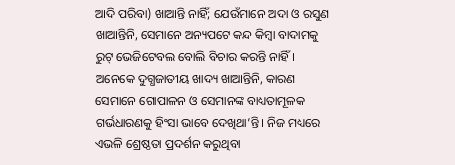ଆଦି ପରିବା) ଖାଆନ୍ତି ନାହିଁ; ଯେଉଁମାନେ ଅଦା ଓ ରସୁଣ ଖାଆନ୍ତିନି, ସେମାନେ ଅନ୍ୟପଟେ କନ୍ଦ କିମ୍ବା ବାଦାମକୁ ରୁଟ୍‌ ଭେଜିଟେବଲ ବୋଲି ବିଚାର କରନ୍ତି ନାହିଁ। ଅନେକେ ଦୁଗ୍ଧଜାତୀୟ ଖାଦ୍ୟ ଖାଆନ୍ତିନି, କାରଣ ସେମାନେ ଗୋପାଳନ ଓ ସେମାନଙ୍କ ବାଧ୍ୟତାମୂଳକ ଗର୍ଭଧାରଣକୁ ହିଂସା ଭାବେ ଦେଖିଥା’ନ୍ତି। ନିଜ ମଧ୍ୟରେ ଏଭଳି ଶ୍ରେଷ୍ଠତା ପ୍ରଦର୍ଶନ କରୁଥିବା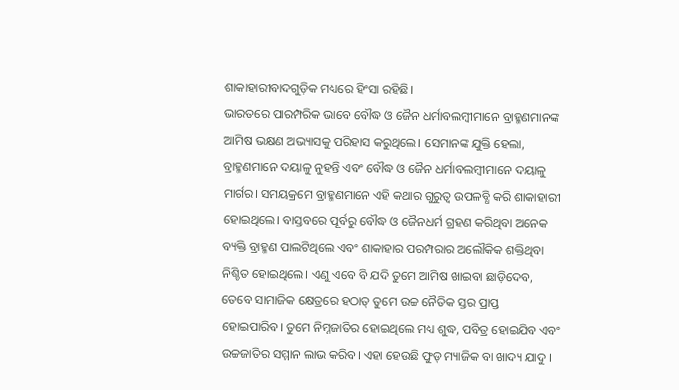ଶାକାହାରୀବାଦଗୁଡ଼ିକ ମଧ୍ୟରେ ହିଂସା ରହିଛି।
ଭାରତରେ ପାରମ୍ପରିକ ଭାବେ ବୌଦ୍ଧ ଓ ଜୈନ ଧର୍ମାବଲମ୍ବୀମାନେ ବ୍ରାହ୍ମଣମାନଙ୍କ ଆମିଷ ଭକ୍ଷଣ ଅଭ୍ୟାସକୁ ପରିହାସ କରୁଥିଲେ। ସେମାନଙ୍କ ଯୁକ୍ତି ହେଲା, ବ୍ରାହ୍ମଣମାନେ ଦୟାଳୁ ନୁହନ୍ତି ଏବଂ ବୌଦ୍ଧ ଓ ଜୈନ ଧର୍ମାବଲମ୍ବୀମାନେ ଦୟାଳୁ ମାର୍ଗର। ସମୟକ୍ରମେ ବ୍ରାହ୍ମଣମାନେ ଏହି କଥାର ଗୁରୁତ୍ୱ ଉପଳବ୍ଧି କରି ଶାକାହାରୀ ହୋଇଥିଲେ। ବାସ୍ତବରେ ପୂର୍ବରୁ ବୌଦ୍ଧ ଓ ଜୈନଧର୍ମ ଗ୍ରହଣ କରିଥିବା ଅନେକ ବ୍ୟକ୍ତି ବ୍ରାହ୍ମଣ ପାଲଟିଥିଲେ ଏବଂ ଶାକାହାର ପରମ୍ପରାର ଅଲୌକିକ ଶକ୍ତିଥିବା ନିଶ୍ଚିତ ହୋଇଥିଲେ। ଏଣୁ ଏବେ ବି ଯଦି ତୁମେ ଆମିଷ ଖାଇବା ଛାଡ଼ିଦେବ, ତେବେ ସାମାଜିକ କ୍ଷେତ୍ରରେ ହଠାତ୍‌ ତୁମେ ଉଚ୍ଚ ନୈତିକ ସ୍ତର ପ୍ରାପ୍ତ ହୋଇପାରିବ। ତୁମେ ନିମ୍ନଜାତିର ହୋଇଥିଲେ ମଧ୍ୟ ଶୁଦ୍ଧ, ପବିତ୍ର ହୋଇଯିବ ଏବଂ ଉଚ୍ଚଜାତିର ସମ୍ମାନ ଲାଭ କରିବ। ଏହା ହେଉଛି ଫୁଡ୍‌ ମ୍ୟାଜିକ ବା ଖାଦ୍ୟ ଯାଦୁ ।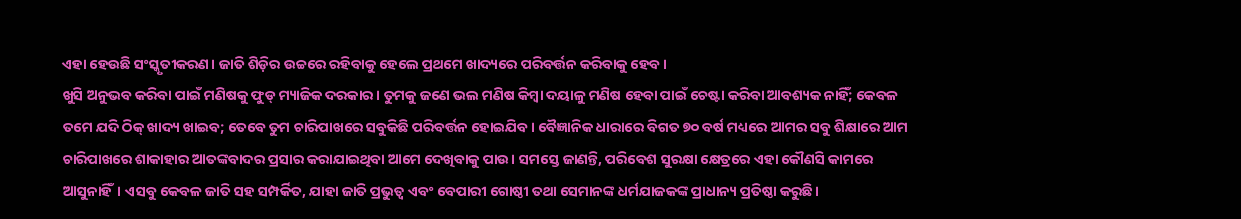ଏହା ହେଉଛି ସଂସ୍କୃତୀକରଣ। ଜାତି ଶିଡ଼ିର ଉଚ୍ଚରେ ରହିବାକୁ ହେଲେ ପ୍ରଥମେ ଖାଦ୍ୟରେ ପରିବର୍ତ୍ତନ କରିବାକୁ ହେବ।
ଖୁସି ଅନୁଭବ କରିବା ପାଇଁ ମଣିଷକୁ ଫୁଡ୍‌ ମ୍ୟାଜିକ ଦରକାର। ତୁମକୁ ଜଣେ ଭଲ ମଣିଷ କିମ୍ବା ଦୟାଳୁ ମଣିଷ ହେବା ପାଇଁ ଚେଷ୍ଟା କରିବା ଆବଶ୍ୟକ ନାହିଁ; କେବଳ ତମେ ଯଦି ଠିକ୍‌ ଖାଦ୍ୟ ଖାଇବ; ତେବେ ତୁମ ଚାରିପାଖରେ ସବୁକିଛି ପରିବର୍ତ୍ତନ ହୋଇଯିବ। ବୈଜ୍ଞାନିକ ଧାରାରେ ବିଗତ ୭୦ ବର୍ଷ ମଧ୍ୟରେ ଆମର ସବୁ ଶିକ୍ଷାରେ ଆମ ଚାରିପାଖରେ ଶାକାହାର ଆତଙ୍କବାଦର ପ୍ରସାର କରାଯାଇଥିବା ଆମେ ଦେଖିବାକୁ ପାଉ। ସମସ୍ତେ ଜାଣନ୍ତି, ପରିବେଶ ସୁରକ୍ଷା କ୍ଷେତ୍ରରେ ଏହା କୌଣସି କାମରେ ଆସୁନାହିଁ। ଏସବୁ କେବଳ ଜାତି ସହ ସମ୍ପର୍କିତ, ଯାହା ଜାତି ପ୍ରଭୁତ୍ୱ ଏବଂ ବେପାରୀ ଗୋଷ୍ଠୀ ତଥା ସେମାନଙ୍କ ଧର୍ମଯାଜକଙ୍କ ପ୍ରାଧାନ୍ୟ ପ୍ରତିଷ୍ଠା କରୁଛି।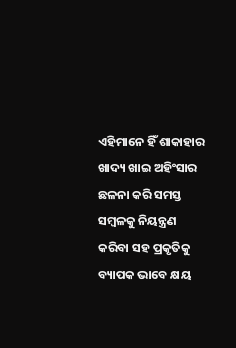ଏହିମାନେ ହିଁ ଶାକାହାର ଖାଦ୍ୟ ଖାଇ ଅହିଂସାର ଛଳନା କରି ସମସ୍ତ ସମ୍ବଳକୁ ନିୟନ୍ତ୍ରଣ କରିବା ସହ ପ୍ରକୃତିକୁ ବ୍ୟାପକ ଭାବେ କ୍ଷୟ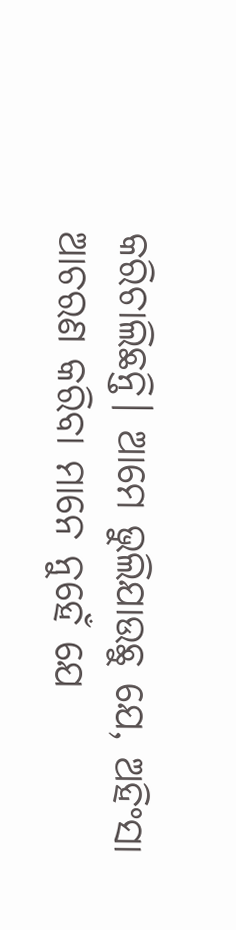କରିଚାଲିଛନ୍ତି। ଆମେ ଭୁଲିଯାଉଛୁ ଯେ, ଅହିଂସା ଆଚରଣ କରିବା ମାନେ ନୁହେଁ ଯେ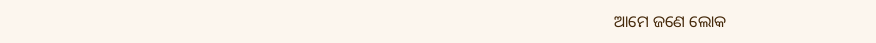ଆମେ ଜଣେ ଲୋକ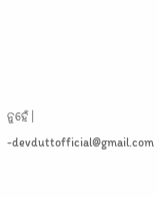ନୁହେଁ।
-devduttofficial@gmail.com